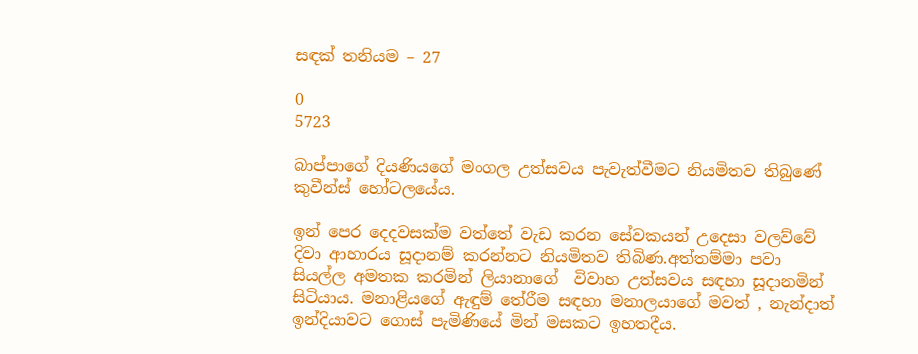සඳක් තනියම – 27

0
5723

බාප්පාගේ දියණියගේ මංගල උත්සවය පැවැත්වීමට නියමිතව තිබුණේ කුවීන්ස් හෝටලයේය.

ඉන් පෙර දෙදවසක්ම වත්තේ වැඩ කරන සේවකයන් උදෙසා වලව්වේ දිවා ආහාරය සූදානම් කරන්නට නියමිතව තිබිණ.අත්තම්මා පවා සියල්ල අමතක කරමින් ලියානාගේ  විවාහ උත්සවය සඳහා සූදානමින් සිටියාය. මනාළියගේ ඇඳුම් තේරීම සඳහා මනාලයාගේ මවත් , නැන්දාත් ඉන්දියාවට ගොස් පැමිණියේ මින් මසකට ඉහතදීය.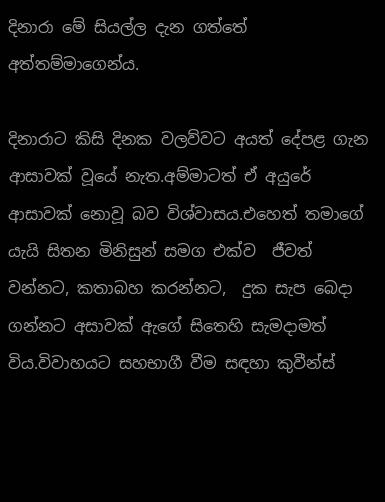දිනාරා මේ සියල්ල දැන ගත්තේ අත්තම්මාගෙන්ය.

දිනාරාට කිසි දිනක වලව්වට අයත් දේපළ ගැන ආසාවක් වූයේ නැත.අම්මාටත් ඒ අයුරේ ආසාවක් නොවූ බව විශ්වාසය.එහෙත් තමාගේ යැයි සිතන මිනිසුන් සමග එක්ව  ජීවත් වන්නට, කතාබහ කරන්නට,  දුක සැප බෙදා ගන්නට අසාවක් ඇගේ සිතෙහි සැමදාමත් විය.විවාහයට සහභාගී වීම සඳහා කුවීන්ස්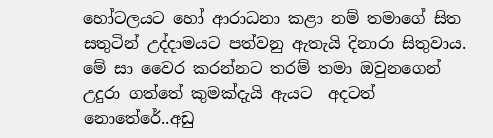හෝටලයට හෝ ආරාධනා කළා නම් තමාගේ සිත සතුටින් උද්දාමයට පත්වනු ඇතැයි දිනාරා සිතුවාය. මේ සා වෛර කරන්නට තරම් තමා ඔවුනගෙන් උදුරා ගත්තේ කුමක්දැයි ඇයට  අදටත් නොතේරේ..අඩු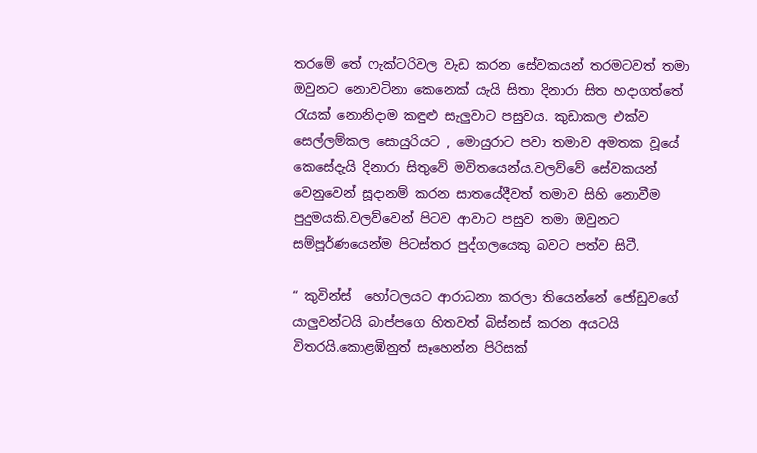තරමේ තේ ෆැක්ටරිවල වැඩ කරන සේවකයන් තරමටවත් තමා ඔවුනට නොවටිනා කෙනෙක් යැයි සිතා දිනාරා සිත හදාගත්තේ රැයක් නොනිදාම කඳුළු සැලුවාට පසුවය. කුඩාකල එක්ව සෙල්ලම්කල සොයුරියට , මොයුරාට පවා තමාව අමතක වූයේ කෙසේදැයි දිනාරා සිතුවේ මවිතයෙන්ය.වලව්වේ සේවකයන් වෙනුවෙන් සූදානම් කරන සාතයේදීවත් තමාව සිහි නොවීම පුදුමයකි.වලව්වෙන් පිටව ආවාට පසුව තමා ඔවුනට සම්පූර්ණයෙන්ම පිටස්තර පුද්ගලයෙකු බවට පත්ව සිටී.

“ කුවින්ස්  හෝටලයට ආරාධනා කරලා තියෙන්නේ ජෝඩුවගේ  යාලුවන්ටයි බාප්පගෙ හිතවත් බිස්නස් කරන අයටයි විතරයි.කොළඹිනුත් සෑහෙන්න පිරිසක්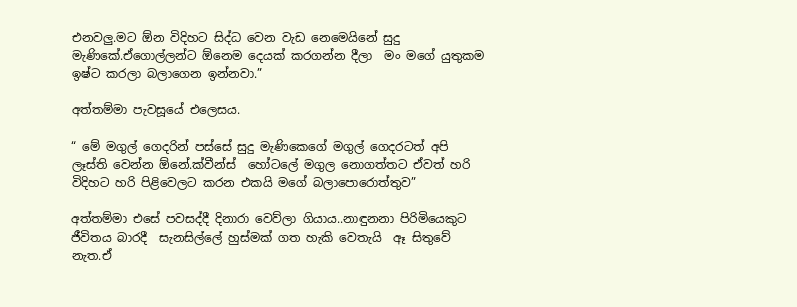එනවලු.මට ඕන විදිහට සිද්ධ වෙන වැඩ නෙමෙයිනේ සුදු මැණිකේ.ඒගොල්ලන්ට ඕනෙම දෙයක් කරගන්න දීලා  මං මගේ යුතුකම ඉෂ්ට කරලා බලාගෙන ඉන්නවා.”

අත්තම්මා පැවසූයේ එලෙසය.

“ මේ මගුල් ගෙදරින් පස්සේ සුදු මැණිකෙගේ මගුල් ගෙදරටත් අපි ලෑස්ති වෙන්න ඕනේ.ක්වීන්ස්  හෝටලේ මගුල නොගත්තට ඒවත් හරි විදිහට හරි පිළිවෙලට කරන එකයි මගේ බලාපොරොත්තුව”

අත්තම්මා එසේ පවසද්දී දිනාරා වෙව්ලා ගියාය..නාඳුනනා පිරිමියෙකුට ජීවිතය බාරදී  සැනසිල්ලේ හුස්මක් ගත හැකි වෙතැයි  ඈ සිතුවේ නැත.ඒ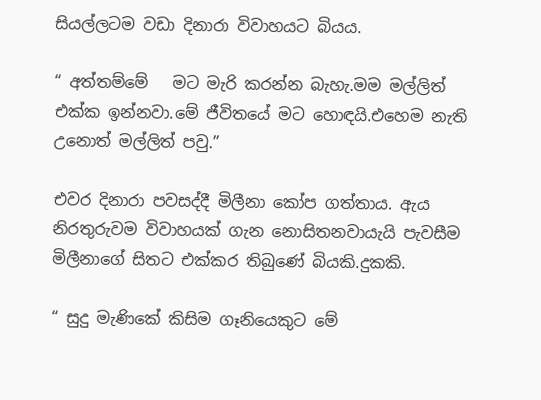සියල්ලටම වඩා දිනාරා විවාහයට බියය.

“ අත්තම්මේ   මට මැරි කරන්න බැහැ.මම මල්ලිත් එක්ක ඉන්නවා.මේ ජීවිතයේ මට හොඳයි.එහෙම නැති උනොත් මල්ලිත් පවු.”

එවර දිනාරා පවසද්දී මිලීනා කෝප ගත්තාය. ඇය නිරතුරුවම විවාහයක් ගැන නොසිතනවායැයි පැවසීම මිලීනාගේ සිතට එක්කර තිබුණේ බියකි.දුකකි.

“ සුදු මැණිකේ කිසිම ගෑනියෙකුට මේ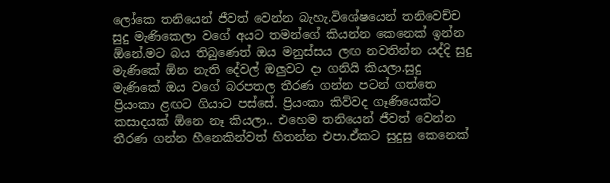ලෝකෙ තනියෙන් ජීවත් වෙන්න බැහැ.විශේෂයෙන් තනිවෙච්ච සුදු මැණිකෙලා වගේ අයට තමන්ගේ කියන්න කෙනෙක් ඉන්න ඕනේ.මට බය තිබුණෙත් ඔය මනුස්සය ලඟ නවතින්න යද්දි සුදු මැණිකේ ඕන නැති දේවල් ඔලුවට දා ගනියි කියලා.සුදු මැණිකේ ඔය වගේ බරපතල තීරණ ගන්න පටන් ගත්තෙ ප්‍රියංකා ළඟට ගියාට පස්සේ. ප්‍රියංකා කිව්වද ගෑණියෙක්ට කසාදයක් ඕනෙ නෑ කියලා.. එහෙම තනියෙන් ජීවත් වෙන්න තීරණ ගන්න හීනෙකින්වත් හිතන්න එපා.ඒකට සුදුසු කෙනෙක්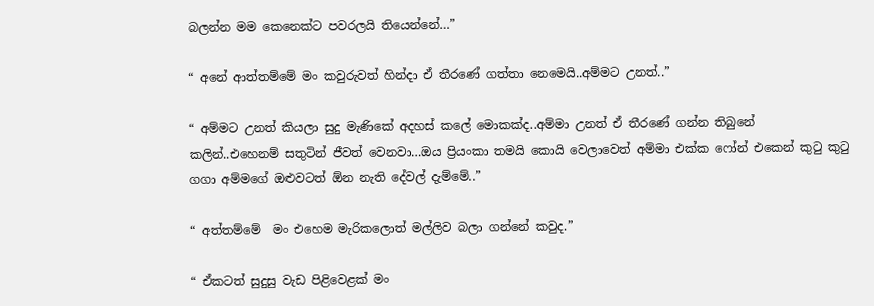බලන්න මම කෙනෙක්ට පවරලයි තියෙන්නේ…”

“ අනේ ආත්තම්මේ මං කවුරුවත් හින්දා ඒ තීරණේ ගත්තා නෙමෙයි..අම්මට උනත්..”

“ අම්මට උනත් කියලා සුදු මැණිකේ අදහස් කලේ මොකක්ද..අම්මා උනත් ඒ තීරණේ ගන්න තිබුනේ කලින්..එහෙනම් සතුටින් ජීවත් වෙනවා…ඔය ප්‍රියංකා තමයි කොයි වෙලාවෙත් අම්මා එක්ක ෆෝන් එකෙන් කුටු කුටු ගගා අම්මගේ ඔළුවටත් ඕන නැති දේවල් දැම්මේ..”

“ අත්තම්මේ  මං එහෙම මැරිකලොත් මල්ලිව බලා ගන්නේ කවුද.”

“ ඒකටත් සුදුසු වැඩ පිළිවෙළක් මං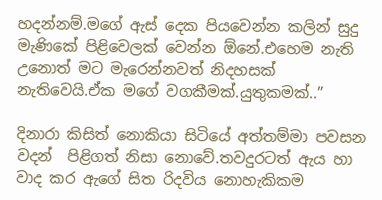හදන්නම්.මගේ ඇස් දෙක පියවෙන්න කලින් සුදු මැණිකේ පිළිවෙලක් වෙන්න ඕනේ.එහෙම නැති උනොත් මට මැරෙන්නවත් නිදහසක් නැතිවෙයි.ඒක මගේ වගකීමක්.යුතුකමක්..”

දිනාරා කිසිත් නොකියා සිටියේ අත්තම්මා පවසන වදන්  පිළිගත් නිසා නොවේ.තවදුරටත් ඇය හා වාද කර ඇගේ සිත රිදවිය නොහැකිකම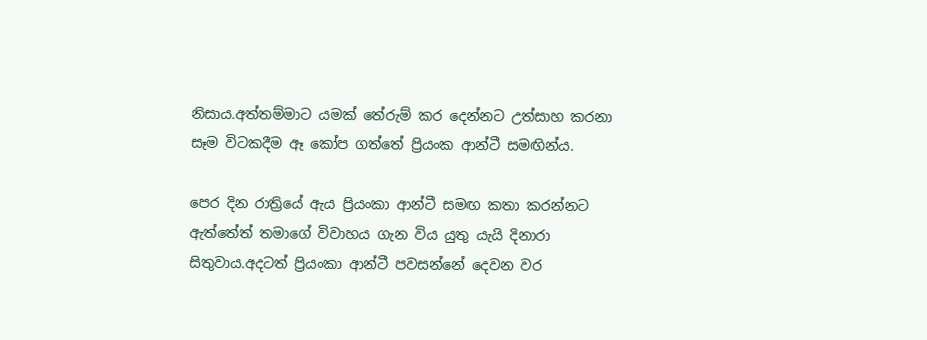නිසාය.අත්තම්මාට යමක් තේරුම් කර දෙන්නට උත්සාහ කරනා  සෑම විටකදීම ඈ කෝප ගත්තේ ප්‍රියංක ආන්ටී සමඟින්ය.

පෙර දින රාත්‍රියේ ඇය ප්‍රියංකා ආන්ටී සමඟ කතා කරන්නට ඇත්තේත් තමාගේ විවාහය ගැන විය යුතු යැයි දිනාරා සිතුවාය.අදටත් ප්‍රියංකා ආන්ටී පවසන්නේ දෙවන වර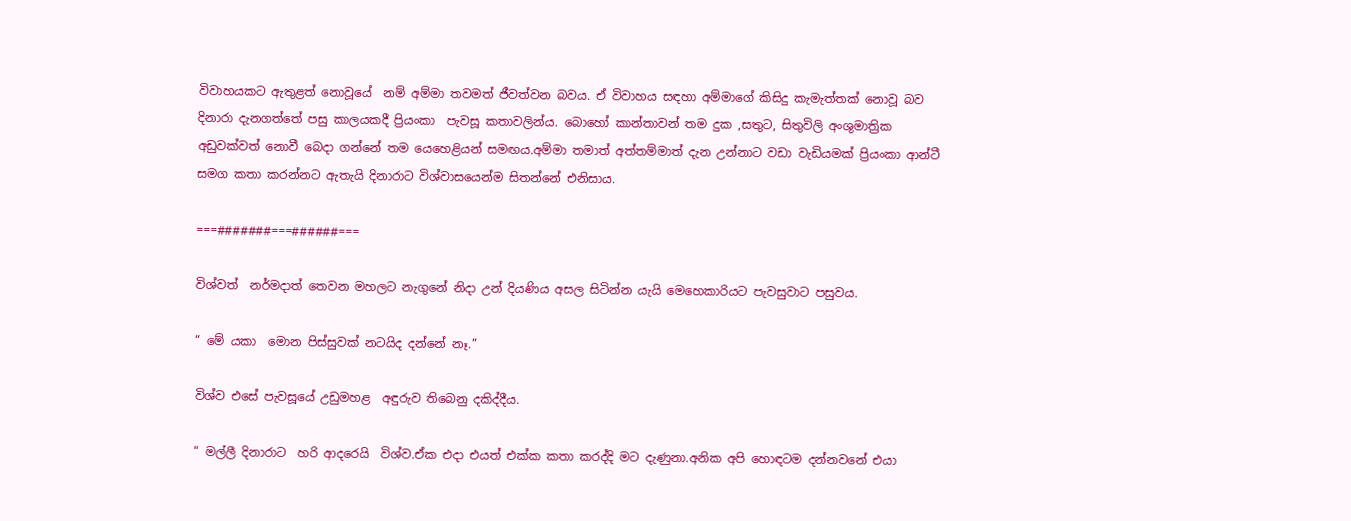විවාහයකට ඇතුළත් නොවූයේ  නම් අම්මා තවමත් ජීවත්වන බවය. ඒ විවාහය සඳහා අම්මාගේ කිසිදු කැමැත්තක් නොවූ බව දිනාරා දැනගත්තේ පසු කාලයකදී ප්‍රියංකා  පැවසූ කතාවලින්ය. බොහෝ කාන්තාවන් තම දුක ,සතුට, සිතුවිලි අංශුමාත්‍රික අඩුවක්වත් නොවී බෙදා ගන්නේ තම යෙහෙළියන් සමඟය.අම්මා තමාත් අත්තම්මාත් දැන උන්නාට වඩා වැඩියමක් ප්‍රියංකා ආන්ටී  සමග කතා කරන්නට ඇතැයි දිනාරාට විශ්වාසයෙන්ම සිතන්නේ එනිසාය.

===#######===######===

විශ්වත්  නර්මදාත් තෙවන මහලට නැගුනේ නිදා උන් දියණිය අසල සිටින්න යැයි මෙහෙකාරියට පැවසුවාට පසුවය.

“ මේ යකා  මොන පිස්සුවක් නටයිද දන්නේ නෑ.”

විශ්ව එසේ පැවසූයේ උඩුමහළ  අඳුරුව තිබෙනු දකිද්දීය.

“ මල්ලී දිනාරාට  හරි ආදරෙයි  විශ්ව.ඒක එදා එයත් එක්ක කතා කරද්දි මට දැණුනා.අනික අපි හොඳටම දන්නවනේ එයා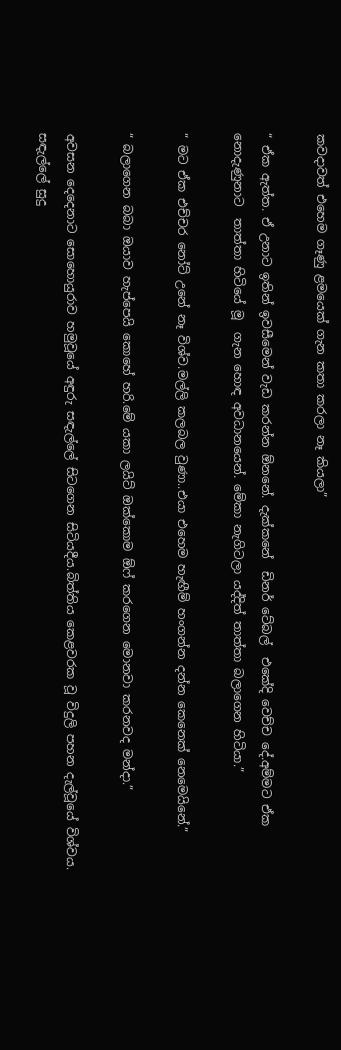කවදාවත් එහෙම ගෑණු ළමයෙක් ගැන කතා කරලා නෑ කියලා”

“ ඒක ඇත්ත. ඒ උනාට ඉතින් ඉවසීමෙන් වැඩ කරන්න ඕනනේ. දැක්කනේ  ඩිනර් ටේබල්  එකේදි වෙච්ච දේ.අම්මට ඒක නොදැණුනාට  තාත්තා හිටියේ මූ  ගැන හොඳ අවධානයෙන්. මේකා නැගිටලා යද්දිත් තාත්තා බලාගෙන හිටියා.”

“ මට ඒක එච්චර නෝට් උනේ නෑ විශ්ව.මල්ලි කලබල වුණා..එයා එහෙම හැඟීම් හංගන්න දන්න කෙනෙක් නෙමෙයිනේ.”

“ බලාගෙන බබා ඔයාව හැප්පෙයි කොහේ හරි.මේ යකා ලයිට් ඔක්කොම ඕෆ් කරගෙන මොනවා කරනවද මන්දා.”

අවසන දෙදෙනාට සොහොයුරාව හමුවූයේ අඳුරු සඳැල්ලේ සිටගෙන සිටියදීය.බිත්තිය කෙළවරක වූ විදුලි පහන දැල්වූයේ විශ්වය. සඳැල්ලේ සුදු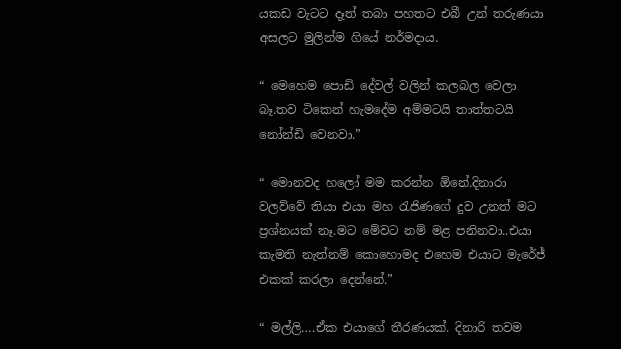යකඩ වැටට දෑත් තබා පහතට එබී උන් තරුණයා අසලට මුලින්ම ගියේ නර්මදාය.

“ මෙහෙම පොඩි දේවල් වලින් කලබල වෙලා බෑ.තව ටිකෙන් හැමදේම අම්මටයි තාත්තටයි නෝන්ඩි වෙනවා.”

“ මොනවද හලෝ මම කරන්න ඕනේ.දිනාරා වලව්වේ තියා එයා මහ රැජිණගේ දුව උනත් මට ප්‍රශ්නයක් නෑ.මට මේවට නම් මළ පනිනවා..එයා කැමති නැත්නම් කොහොමද එහෙම එයාට මැරේජ් එකක් කරලා දෙන්නේ.”

“ මල්ලි….ඒක එයාගේ තීරණයක්. දිනාරි තවම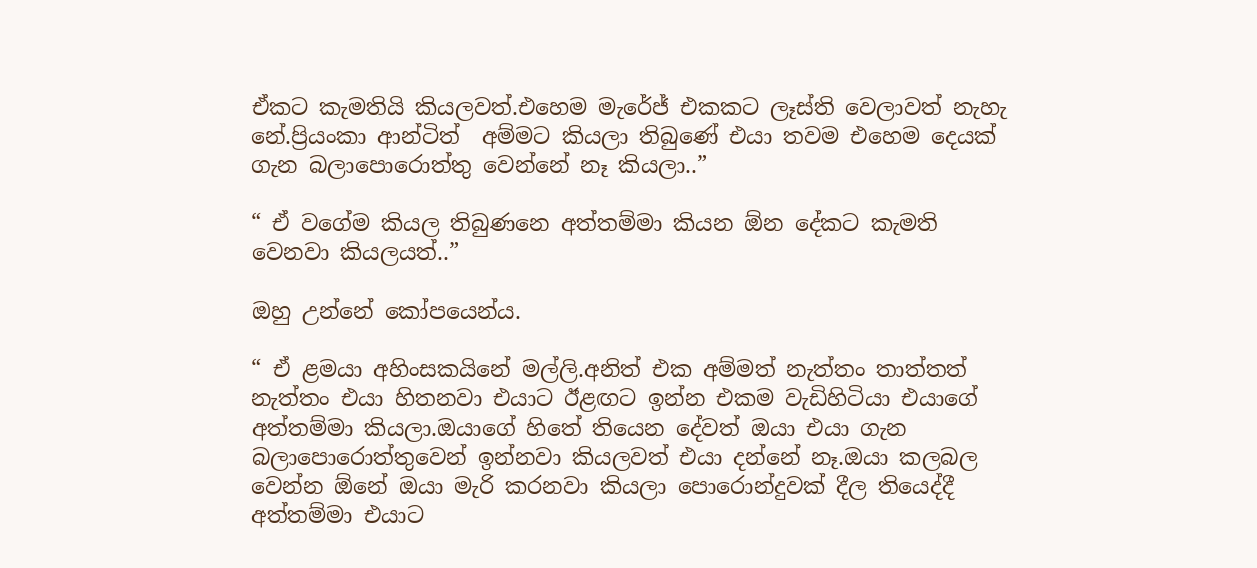ඒකට කැමතියි කියලවත්.එහෙම මැරේජ් එකකට ලෑස්ති වෙලාවත් නැහැ නේ.ප්‍රියංකා ආන්ටිත්  අම්මට කියලා තිබුණේ එයා තවම එහෙම දෙයක් ගැන බලාපොරොත්තු වෙන්නේ නෑ කියලා..”

“ ඒ වගේම කියල තිබුණනෙ අත්තම්මා කියන ඕන දේකට කැමති  වෙනවා කියලයත්..”

ඔහු උන්නේ කෝපයෙන්ය.

“ ඒ ළමයා අහිංසකයිනේ මල්ලි.අනිත් එක අම්මත් නැත්තං තාත්තත් නැත්තං එයා හිතනවා එයාට ඊළඟට ඉන්න එකම වැඩිහිටියා එයාගේ අත්තම්මා කියලා.ඔයාගේ හිතේ තියෙන දේවත් ඔයා එයා ගැන බලාපොරොත්තුවෙන් ඉන්නවා කියලවත් එයා දන්නේ නෑ.ඔයා කලබල වෙන්න ඕනේ ඔයා මැරි කරනවා කියලා පොරොන්දුවක් දීල තියෙද්දී අත්තම්මා එයාට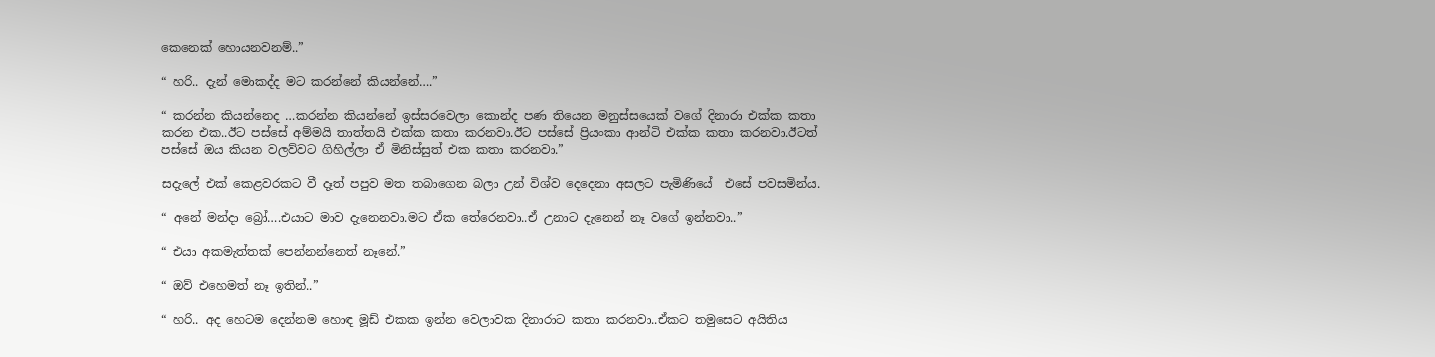කෙනෙක් හොයනවනම්..”

“ හරි.. දැන් මොකද්ද මට කරන්නේ කියන්නේ….”

“ කරන්න කියන්නෙද …කරන්න කියන්නේ ඉස්සරවෙලා කොන්ද පණ තියෙන මනුස්සයෙක් වගේ දිනාරා එක්ක කතා කරන එක..ඊට පස්සේ අම්මයි තාත්තයි එක්ක කතා කරනවා.ඊට පස්සේ ප්‍රියංකා ආන්ටි එක්ක කතා කරනවා.ඊටත් පස්සේ ඔය කියන වලව්වට ගිහිල්ලා ඒ මිනිස්සුත් එක කතා කරනවා.”

සදැලේ එක් කෙළවරකට වී දෑත් පපුව මත තබාගෙන බලා උන් විශ්ව දෙදෙනා අසලට පැමිණියේ  එසේ පවසමින්ය.

“ අනේ මන්දා බ්‍රෝ….එයාට මාව දැනෙනවා.මට ඒක තේරෙනවා..ඒ උනාට දැනෙන් නෑ වගේ ඉන්නවා..”

“ එයා අකමැත්තක් පෙන්නන්නෙත් නෑනේ.”

“ ඔව් එහෙමත් නෑ ඉතින්..”

“ හරි.. අද හෙටම දෙන්නම හොඳ මූඩ් එකක ඉන්න වෙලාවක දිනාරාට කතා කරනවා..ඒකට තමුසෙට අයිතිය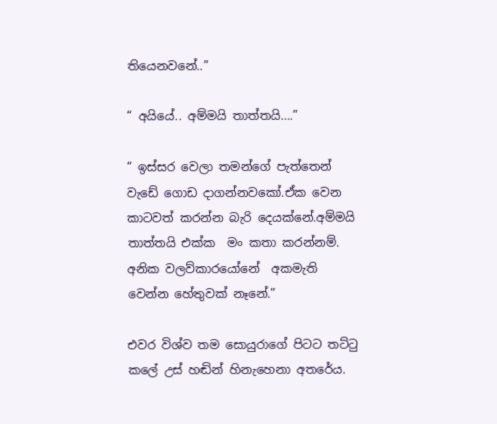තියෙනවනේ..”

“ අයියේ.. අම්මයි තාත්තයි….”

“ ඉස්සර වෙලා තමන්ගේ පැත්තෙන් වැඩේ ගොඩ දාගන්නවකෝ.ඒක වෙන කාටවත් කරන්න බැරි දෙයක්නේ.අම්මයි තාත්තයි එක්ක  මං කතා කරන්නම්. අනික වලව්කාරයෝනේ  අකමැති වෙන්න හේතුවක් නෑනේ.”

එවර විශ්ව තම සොයුරාගේ පිටට තට්ටු කලේ උස් හඬින් හිනැහෙනා අතරේය.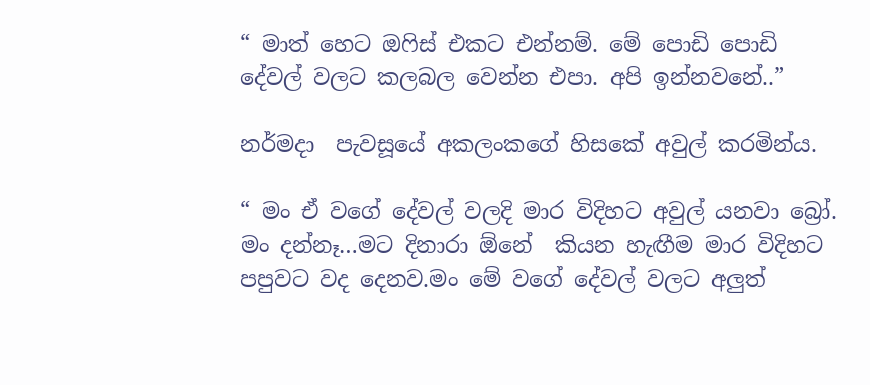“ මාත් හෙට ඔෆිස් එකට එන්නම්. මේ පොඩි පොඩි දේවල් වලට කලබල වෙන්න එපා. අපි ඉන්නවනේ..”

නර්මදා  පැවසූයේ අකලංකගේ හිසකේ අවුල් කරමින්ය.

“ මං ඒ වගේ දේවල් වලදි මාර විදිහට අවුල් යනවා බ්‍රෝ. මං දන්නෑ…මට දිනාරා ඕනේ  කියන හැඟීම මාර විදිහට පපුවට වද දෙනව.මං මේ වගේ දේවල් වලට අලුත්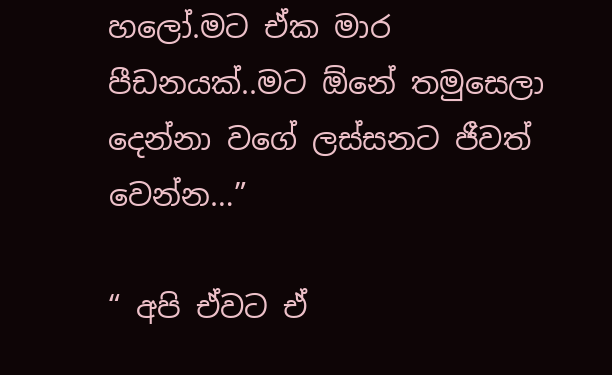හලෝ.මට ඒක මාර පීඩනයක්..මට ඕනේ තමුසෙලා දෙන්නා වගේ ලස්සනට ජීවත් වෙන්න…”

“ අපි ඒවට ඒ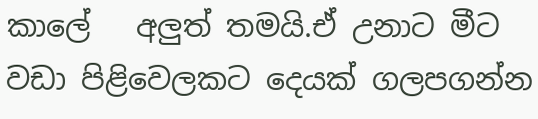කාලේ   අලුත් තමයි.ඒ උනාට මීට වඩා පිළිවෙලකට දෙයක් ගලපගන්න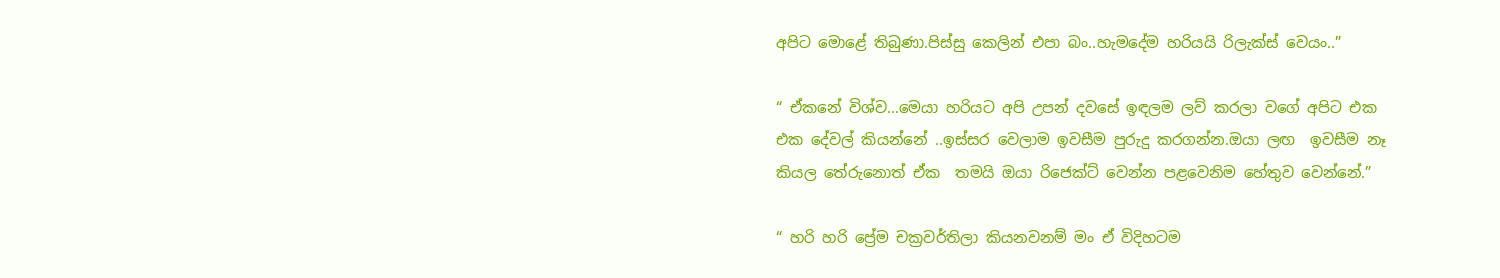අපිට මොළේ තිබුණා.පිස්සු කෙලින් එපා බං..හැමදේම හරියයි රිලැක්ස් වෙයං..”

“ ඒකනේ විශ්ව…මෙයා හරියට අපි උපන් දවසේ ඉඳලම ලව් කරලා වගේ අපිට එක එක දේවල් කියන්නේ ..ඉස්සර වෙලාම ඉවසීම පුරුදු කරගන්න.ඔයා ලඟ  ඉවසීම නෑ කියල තේරුනොත් ඒක  තමයි ඔයා රිජෙක්ට් වෙන්න පළවෙනිම හේතුව වෙන්නේ.”

“ හරි හරි ප්‍රේම චක්‍රවර්තිලා කියනවනම් මං ඒ විදිහටම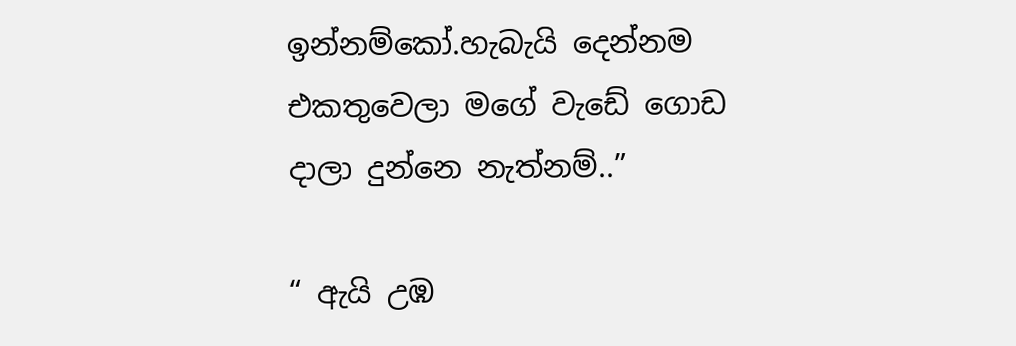ඉන්නම්කෝ.හැබැයි දෙන්නම එකතුවෙලා මගේ වැඩේ ගොඩ දාලා දුන්නෙ නැත්නම්..”

“ ඇයි උඹ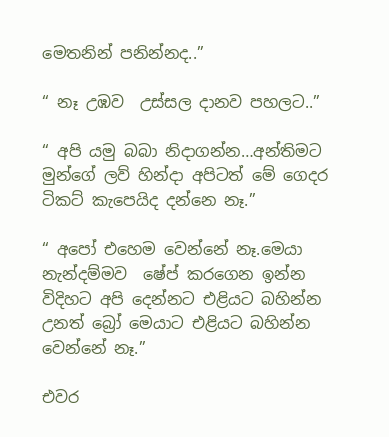මෙතනින් පනින්නද..”

“ නෑ උඹව  උස්සල දානව පහලට..”

“ අපි යමු බබා නිදාගන්න…අන්තිමට මුන්ගේ ලව් හින්දා අපිටත් මේ ගෙදර ටිකට් කැපෙයිද දන්නෙ නෑ.”

“ අපෝ එහෙම වෙන්නේ නෑ.මෙයා නැන්දම්මව  ෂේප් කරගෙන ඉන්න විදිහට අපි දෙන්නට එළියට බහින්න උනත් බ්‍රෝ මෙයාට එළියට බහින්න වෙන්නේ නෑ.”

එවර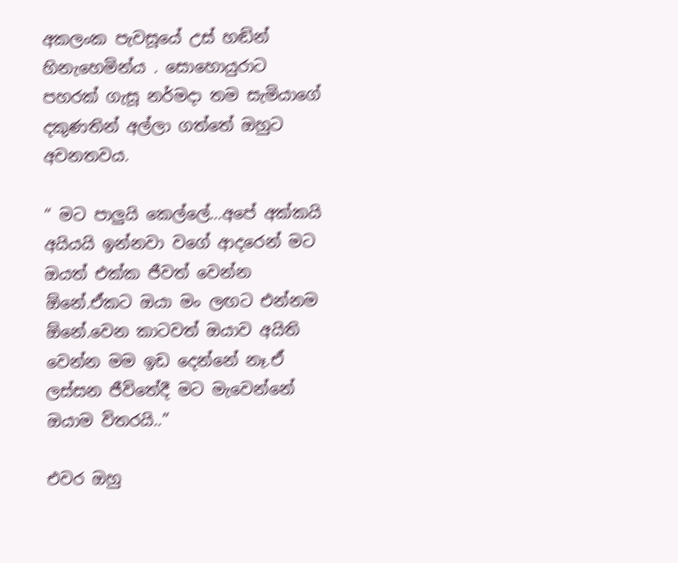අකලංක පැවසූයේ උස් හඬින් හිනැහෙමින්ය . සොහොයුරාට පහරක් ගැසූ නර්මදා තම සැමියාගේ දකුණතින් අල්ලා ගත්තේ ඔහුට අවනතවය.

“ මට පාලුයි කෙල්ලේ…අපේ අක්කයි අයියයි ඉන්නවා වගේ ආදරෙන් මට ඔයත් එක්ක ජීවත් වෙන්න ඕනේ.ඒකට ඔයා මං ලඟට එන්නම ඕනේ.වෙන කාටවත් ඔයාව අයිති වෙන්න මම ඉඩ දෙන්නේ නෑ.ඒ ලස්සන ජීවිතේදී මට මැවෙන්නේ ඔයාම විතරයි..”

එවර ඔහු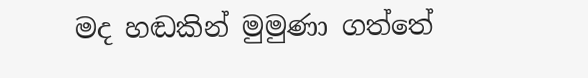මද හඬකින් මුමුණා ගත්තේ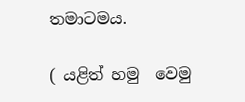තමාටමය.

( යළිත් හමු  වෙමු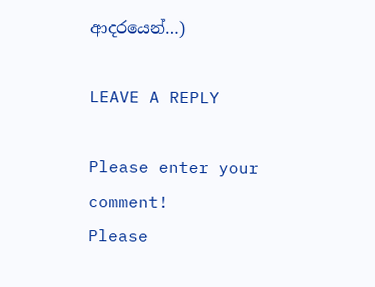ආදරයෙන්…)

LEAVE A REPLY

Please enter your comment!
Please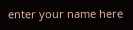enter your name here